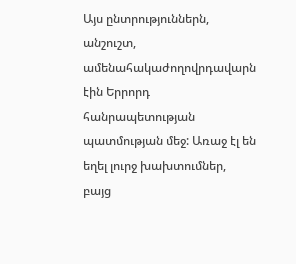Այս ընտրություններն, անշուշտ, ամենահակաժողովրդավարն էին Երրորդ հանրապետության պատմության մեջ: Առաջ էլ են եղել լուրջ խախտումներ, բայց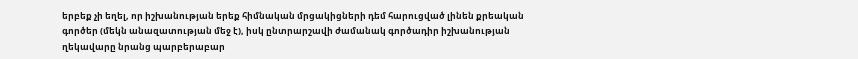երբեք չի եղել, որ իշխանության երեք հիմնական մրցակիցների դեմ հարուցված լինեն քրեական գործեր (մեկն անազատության մեջ է), իսկ ընտրարշավի ժամանակ գործադիր իշխանության ղեկավարը նրանց պարբերաբար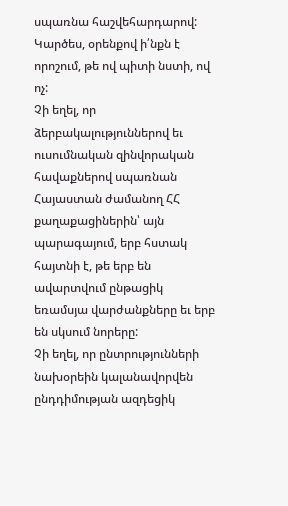սպառնա հաշվեհարդարով: Կարծես, օրենքով ի՛նքն է որոշում, թե ով պիտի նստի, ով ոչ:
Չի եղել, որ ձերբակալություններով եւ ուսումնական զինվորական հավաքներով սպառնան Հայաստան ժամանող ՀՀ քաղաքացիներին՝ այն պարագայում, երբ հստակ հայտնի է, թե երբ են ավարտվում ընթացիկ եռամսյա վարժանքները եւ երբ են սկսում նորերը:
Չի եղել, որ ընտրությունների նախօրեին կալանավորվեն ընդդիմության ազդեցիկ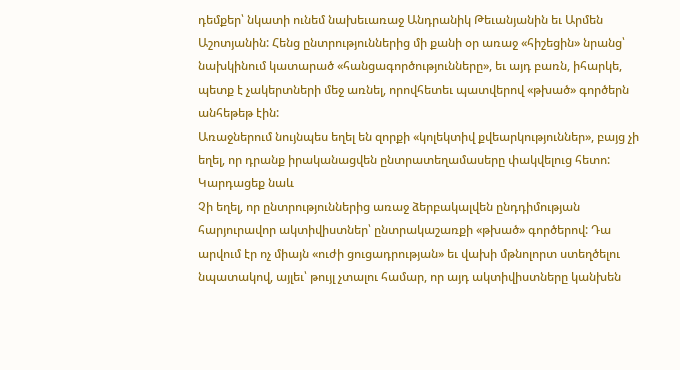դեմքեր՝ նկատի ունեմ նախեւառաջ Անդրանիկ Թեւանյանին եւ Արմեն Աշոտյանին: Հենց ընտրություններից մի քանի օր առաջ «հիշեցին» նրանց՝ նախկինում կատարած «հանցագործությունները», եւ այդ բառն, իհարկե, պետք է չակերտների մեջ առնել, որովհետեւ պատվերով «թխած» գործերն անհեթեթ էին:
Առաջներում նույնպես եղել են զորքի «կոլեկտիվ քվեարկություններ», բայց չի եղել, որ դրանք իրականացվեն ընտրատեղամասերը փակվելուց հետո:
Կարդացեք նաև
Չի եղել, որ ընտրություններից առաջ ձերբակալվեն ընդդիմության հարյուրավոր ակտիվիստներ՝ ընտրակաշառքի «թխած» գործերով: Դա արվում էր ոչ միայն «ուժի ցուցադրության» եւ վախի մթնոլորտ ստեղծելու նպատակով, այլեւ՝ թույլ չտալու համար, որ այդ ակտիվիստները կանխեն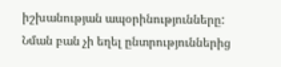իշխանության ապօրինությունները: Նման բան չի եղել ընտրություններից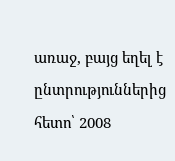առաջ, բայց եղել է ընտրություններից հետո՝ 2008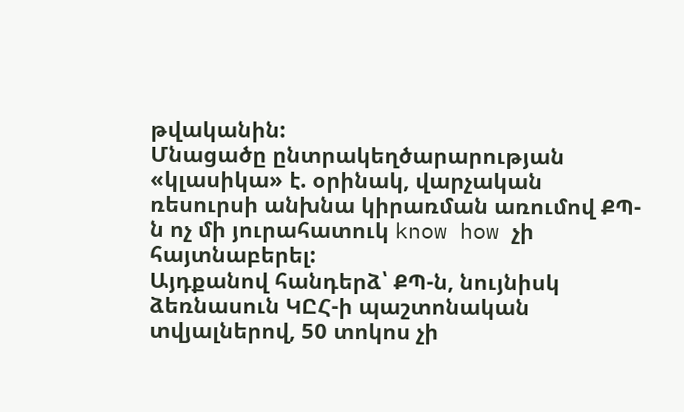թվականին:
Մնացածը ընտրակեղծարարության «կլասիկա» է. օրինակ, վարչական ռեսուրսի անխնա կիրառման առումով ՔՊ-ն ոչ մի յուրահատուկ know how չի հայտնաբերել:
Այդքանով հանդերձ՝ ՔՊ-ն, նույնիսկ ձեռնասուն ԿԸՀ-ի պաշտոնական տվյալներով, 50 տոկոս չի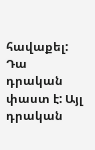հավաքել: Դա դրական փաստ է: Այլ դրական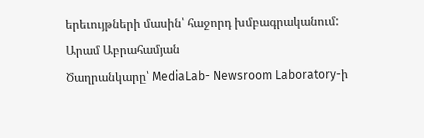երեւույթների մասին՝ հաջորդ խմբագրականում:
Արամ Աբրահամյան
Ծաղրանկարը՝ MediaLab- Newsroom Laboratory-ի